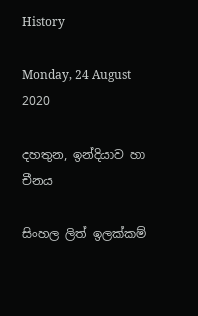History

Monday, 24 August 2020

දහතුන, ඉන්දියාව හා චීනය

සිංහල ලිත් ඉලක්කම්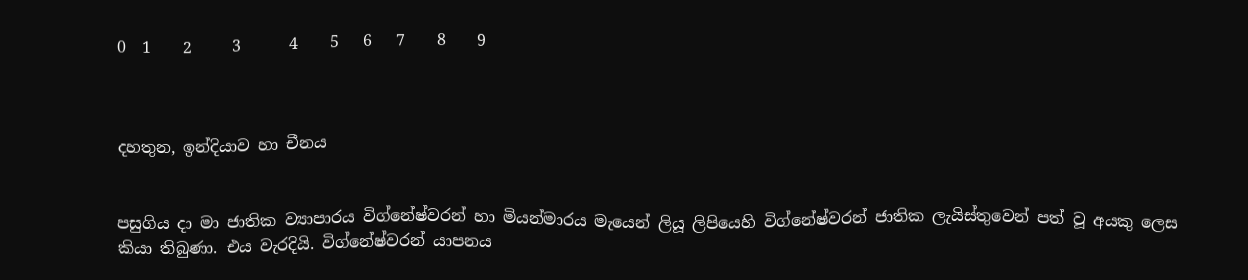0  1    2     3      4    5   6   7    8    9



දහතුන, ඉන්දියාව හා චීනය


පසුගිය දා මා ජාතික ව්‍යාපාරය විග්නේෂ්වරන් හා මියන්මාරය මැයෙන් ලියූ ලිපියෙහි විග්නේෂ්වරන් ජාතික ලැයිස්තුවෙන් පත් වූ අයකු ලෙස කියා තිබුණා. එය වැරදියි. විග්නේෂ්වරන් යාපනය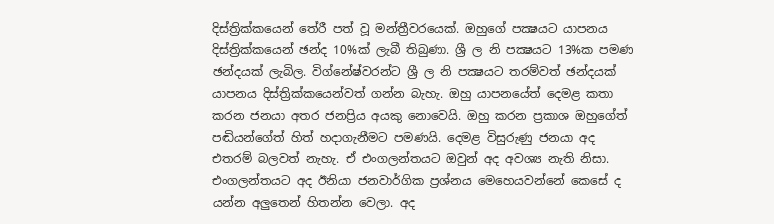දිස්ත්‍රික්කයෙන් තේරී පත් වූ මන්ත්‍රීවරයෙක්. ඔහුගේ පක්‍ෂයට යාපනය දිස්ත්‍රික්කයෙන් ඡන්ද 10%ක් ලැබී තිබුණා. ශ්‍රී ල නි පක්‍ෂයට 13%ක පමණ ඡන්දයක් ලැබිල. විග්නේෂ්වරන්ට ශ්‍රී ල නි පක්‍ෂයට තරම්වත් ඡන්දයක් යාපනය දිස්ත්‍රික්කයෙන්වත් ගන්න බැහැ. ඔහු යාපනයේත් දෙමළ කතා කරන ජනයා අතර ජනප්‍රිය අයකු නොවෙයි. ඔහු කරන ප්‍රකාශ ඔහුගේත් පඬියන්ගේත් හිත් හදාගැනීමට පමණයි. දෙමළ විසුරුණු ජනයා අද එතරම් බලවත් නැහැ. ඒ එංගලන්තයට ඔවුන් අද අවශ්‍ය නැති නිසා. එංගලන්තයට අද ඊනියා ජනවාර්ගික ප්‍රශ්නය මෙහෙයවන්නේ කෙසේ ද යන්න අලුතෙන් හිතන්න වෙලා. අද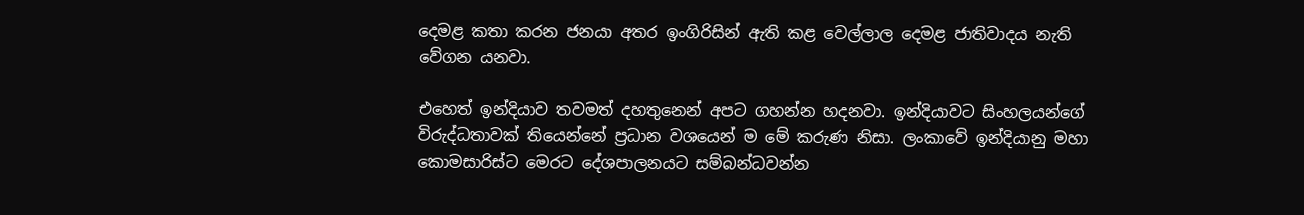දෙමළ කතා කරන ජනයා අතර ඉංගිරිසින් ඇති කළ වෙල්ලාල දෙමළ ජාතිවාදය නැති වේගන යනවා.

එහෙත් ඉන්දියාව තවමත් දහතුනෙන් අපට ගහන්න හදනවා. ඉන්දියාවට සිංහලයන්ගේ විරුද්ධතාවක් තියෙන්නේ ප්‍රධාන වශයෙන් ම මේ කරුණ නිසා. ලංකාවේ ඉන්දියානු මහා කොමසාරිස්ට මෙරට දේශපාලනයට සම්බන්ධවන්න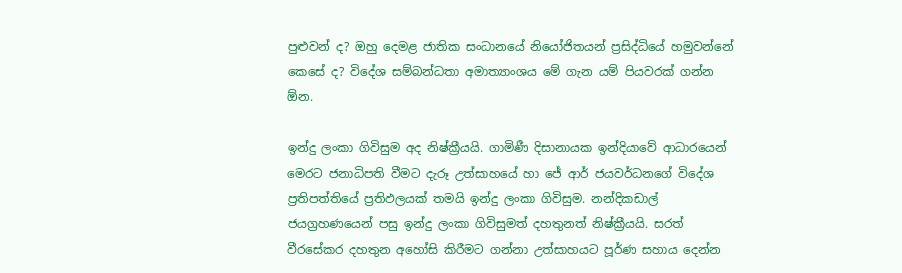පුළුවන් ද? ඔහු දෙමළ ජාතික සංධානයේ නියෝජිතයන් ප්‍රසිද්ධියේ හමුවන්නේ කෙසේ ද? විදේශ සම්බන්ධතා අමාත්‍යාංශය මේ ගැන යම් පියවරක් ගන්න ඕන.

ඉන්දු ලංකා ගිවිසුම අද නිෂ්ක්‍රීයයි. ගාමිණී දිසානායක ඉන්දියාවේ ආධාරයෙන් මෙරට ජනාධිපති වීමට දැරූ උත්සාහයේ හා ජේ ආර් ජයවර්ධනගේ විදේශ ප්‍රතිපත්තියේ ප්‍රතිඵලයක් තමයි ඉන්දු ලංකා ගිවිසුම. නන්දිකඩාල් ජයග්‍රහණයෙන් පසු ඉන්දු ලංකා ගිවිසුමත් දහතුනත් නිෂ්ක්‍රීයයි. සරත් වීරසේකර දහතුන අහෝසි කිරීමට ගන්නා උත්සාහයට පූර්ණ සහාය දෙන්න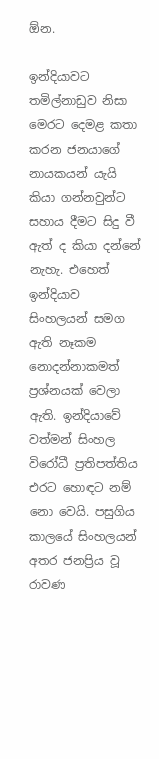ඕන.

ඉන්දියාවට තමිල්නාඩුව නිසා මෙරට දෙමළ කතා කරන ජනයාගේ නායකයන් යැයි කියා ගන්නවුන්ට සහාය දීමට සිදු වී ඇත් ද කියා දන්නේ නැහැ. එහෙත් ඉන්දියාව සිංහලයන් සමග ඇති නෑකම නොදන්නාකමත් ප්‍රශ්නයක් වෙලා ඇති. ඉන්දියාවේ වත්මන් සිංහල විරෝධී ප්‍රතිපත්තිය එරට හොඳට නම් නො වෙයි. පසුගිය කාලයේ සිංහලයන් අතර ජනප්‍රිය වූ රාවණ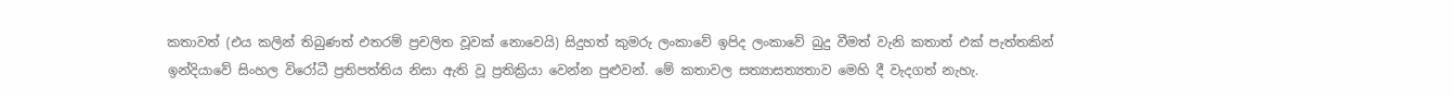කතාවත් (එය කලින් තිබුණත් එතරම් ප්‍රචලිත වූවක් නොවෙයි) සිදුහත් කුමරු ලංකාවේ ඉපිද ලංකාවේ බුදු වීමත් වැනි කතාත් එක් පැත්තකින් ඉන්දියාවේ සිංහල විරෝධී ප්‍රතිපත්තිය නිසා ඇති වූ ප්‍රතික්‍රියා වෙන්න පුළුවන්. මේ කතාවල සත්‍යාසත්‍යතාව මෙහි දී වැදගත් නැහැ.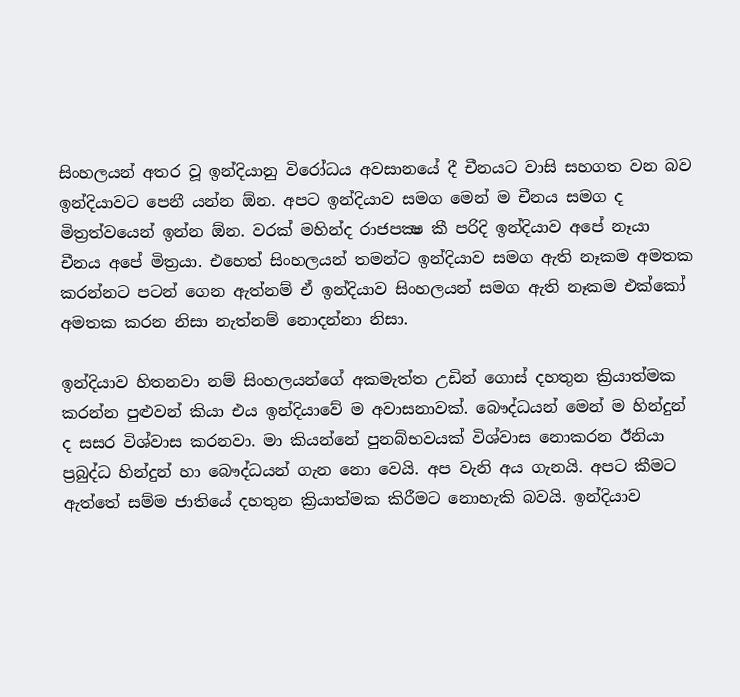සිංහලයන් අතර වූ ඉන්දියානු විරෝධය අවසානයේ දී චීනයට වාසි සහගත වන බව ඉන්දියාවට පෙනී යන්න ඕන. අපට ඉන්දියාව සමග මෙන් ම චීනය සමග ද මිත්‍රත්වයෙන් ඉන්න ඕන. වරක් මහින්ද රාජපක්‍ෂ කී පරිදි ඉන්දියාව අපේ නෑයා චීනය අපේ මිත්‍රයා. එහෙත් සිංහලයන් තමන්ට ඉන්දියාව සමග ඇති නෑකම අමතක කරන්නට පටන් ගෙන ඇත්නම් ඒ ඉන්දියාව සිංහලයන් සමග ඇති නෑකම එක්කෝ අමතක කරන නිසා නැත්නම් නොදන්නා නිසා.

ඉන්දියාව හිතනවා නම් සිංහලයන්ගේ අකමැත්ත උඩින් ගොස් දහතුන ක්‍රියාත්මක කරන්න පුළුවන් කියා එය ඉන්දියාවේ ම අවාසනාවක්. බෞද්ධයන් මෙන් ම හින්දුන් ද සසර විශ්වාස කරනවා. මා කියන්නේ පුනබ්භවයක් විශ්වාස නොකරන ඊනියා ප්‍රබුද්ධ හින්දුන් හා බෞද්ධයන් ගැන නො වෙයි. අප වැනි අය ගැනයි. අපට කීමට ඇත්තේ සම්ම ජාතියේ දහතුන ක්‍රියාත්මක කිරීමට නොහැකි බවයි. ඉන්දියාව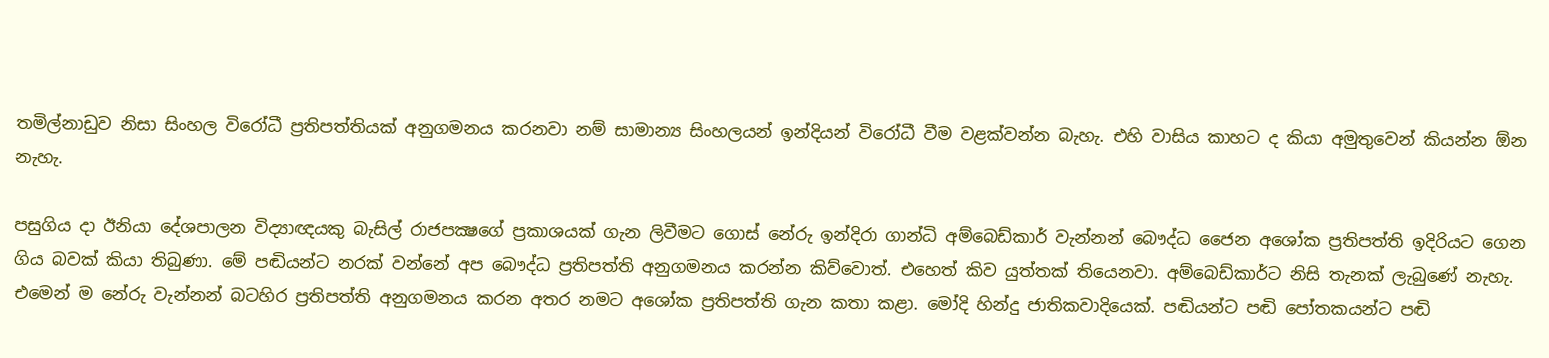තමිල්නාඩුව නිසා සිංහල විරෝධී ප්‍රතිපත්තියක් අනුගමනය කරනවා නම් සාමාන්‍ය සිංහලයන් ඉන්දියන් විරෝධී වීම වළක්වන්න බැහැ. එහි වාසිය කාහට ද කියා අමුතුවෙන් කියන්න ඕන නැහැ.

පසුගිය දා ඊනියා දේශපාලන විද්‍යාඥයකු බැසිල් රාජපක්‍ෂගේ ප්‍රකාශයක් ගැන ලිවීමට ගොස් නේරු ඉන්දිරා ගාන්ධි අම්බෙඩ්කාර් වැන්නන් බෞද්ධ ජෛන අශෝක ප්‍රතිපත්ති ඉදිරියට ගෙන ගිය බවක් කියා තිබුණා. මේ පඬියන්ට නරක් වන්නේ අප බෞද්ධ ප්‍රතිපත්ති අනුගමනය කරන්න කිව්වොත්. එහෙත් කිව යුත්තක් තියෙනවා. අම්බෙඩ්කාර්ට නිසි තැනක් ලැබුණේ නැහැ. එමෙන් ම නේරු වැන්නන් බටහිර ප්‍රතිපත්ති අනුගමනය කරන අතර නමට අශෝක ප්‍රතිපත්ති ගැන කතා කළා. මෝදි හින්දු ජාතිකවාදියෙක්. පඬියන්ට පඬි පෝතකයන්ට පඬි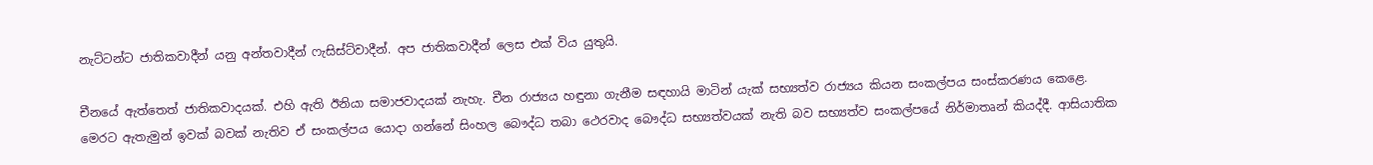නැට්ටන්ට ජාතිකවාදීන් යනු අන්තවාදීන් ෆැසිස්ට්වාදීන්. අප ජාතිකවාදීන් ලෙස එක් විය යුතුයි.

චීනයේ ඇත්තෙත් ජාතිකවාදයක්. එහි ඇති ඊනියා සමාජවාදයක් නැහැ. චීන රාජ්‍යය හඳුනා ගැනීම සඳහායි මාටින් යැක් සභ්‍යත්ව රාජ්‍යය කියන සංකල්පය සංස්කරණය කෙළෙ. මෙරට ඇතැමුන් ඉවක් බවක් නැතිව ඒ සංකල්පය යොදා ගන්නේ සිංහල බෞද්ධ තබා ථෙරවාද බෞද්ධ සභ්‍යත්වයක් නැති බව සභ්‍යත්ව සංකල්පයේ නිර්මාතෘන් කියද්දී. ආසියාතික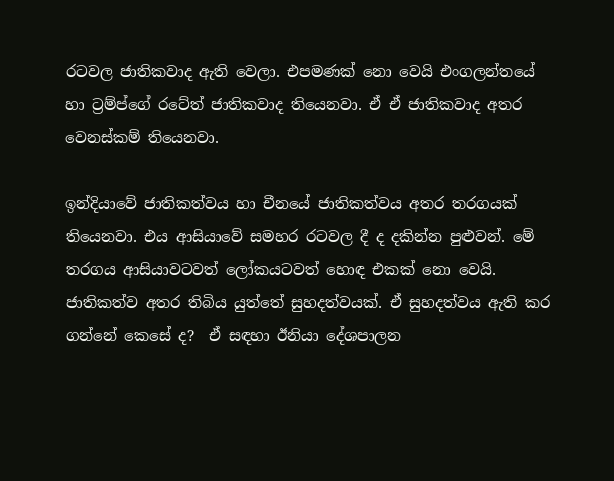රටවල ජාතිකවාද ඇති වෙලා. එපමණක් නො වෙයි එංගලන්තයේ හා ට්‍රම්ප්ගේ රටේත් ජාතිකවාද තියෙනවා. ඒ ඒ ජාතිකවාද අතර වෙනස්කම් තියෙනවා.

ඉන්දියාවේ ජාතිකත්වය හා චීනයේ ජාතිකත්වය අතර තරගයක් තියෙනවා. එය ආසියාවේ සමහර රටවල දී ද දකින්න පුළුවන්. මේ තරගය ආසියාවටවත් ලෝකයටවත් හොඳ එකක් නො වෙයි. ජාතිකත්ව අතර තිබිය යුත්තේ සුහදත්වයක්. ඒ සුහදත්වය ඇති කර ගන්නේ කෙසේ ද?  ඒ සඳහා ඊනියා දේශපාලන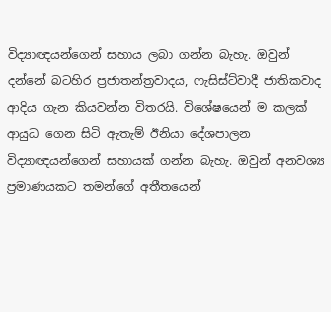විද්‍යාඥයන්ගෙන් සහාය ලබා ගන්න බැහැ. ඔවුන් දන්නේ බටහිර ප්‍රජාතන්ත්‍රවාදය, ෆැසිස්ට්වාදී ජාතිකවාද ආදිය ගැන කියවන්න විතරයි. විශේෂයෙන් ම කලක් ආයුධ ගෙන සිටි ඇතැම් ඊනියා දේශපාලන විද්‍යාඥයන්ගෙන් සහායක් ගන්න බැහැ. ඔවුන් අනවශ්‍ය ප්‍රමාණයකට තමන්ගේ අතීතයෙන්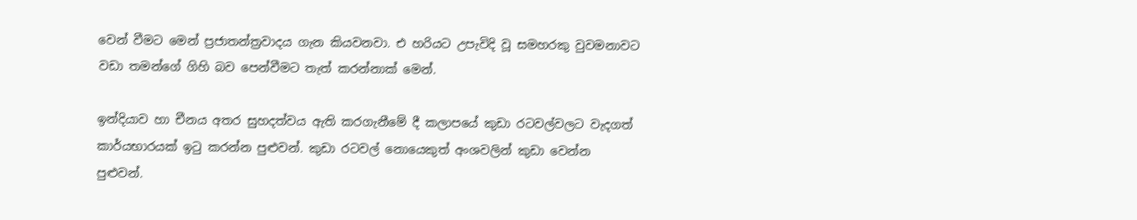වෙන් වීමට මෙන් ප්‍රජාතන්ත්‍රවාදය ගැන කියවනවා. එ හරියට උපැවිදි වූ සමහරකු වුවමනාවට වඩා තමන්ගේ ගිහි බව පෙන්වීමට තැත් කරන්නාක් මෙන්.

ඉන්දියාව හා චීනය අතර සුහදත්වය ඇති කරගැනීමේ දී කලාපයේ කුඩා රටවල්වලට වැදගත් කාර්යභාරයක් ඉටු කරන්න පුළුවන්. කුඩා රටවල් නොයෙකුත් අංශවලින් කුඩා වෙන්න පුළුවන්.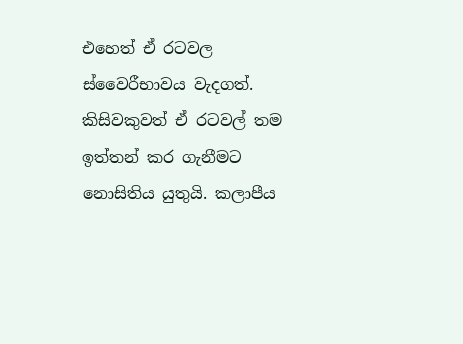එහෙත් ඒ රටවල ස්වෛරීභාවය වැදගත්. කිසිවකුවත් ඒ රටවල් තම ඉත්තන් කර ගැනීමට නොසිතිය යුතුයි. කලාපීය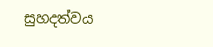සුහදත්වය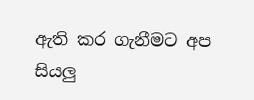ඇති කර ගැනීමට අප සියලු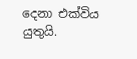දෙනා එක්විය යුතුයි.